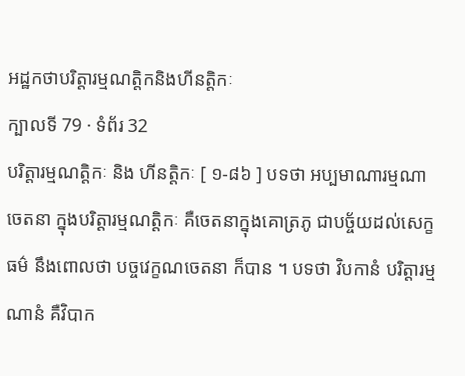អដ្ឋកថាបរិត្តារម្មណត្តិកនិងហីនត្តិកៈ
ក្បាលទី 79 · ទំព័រ 32
បរិត្តារម្មណត្តិកៈ និង ហីនត្តិកៈ [ ១-៨៦ ] បទថា អប្បមាណារម្មណា ចេតនា ក្នុងបរិត្តារម្មណត្តិកៈ គឺចេតនាក្នុងគោត្រភូ ជាបច្ច័យដល់សេក្ខធម៌ នឹងពោលថា បច្ចវេក្ខណចេតនា ក៏បាន ។ បទថា វិបកានំ បរិត្តារម្មណានំ គឺវិបាក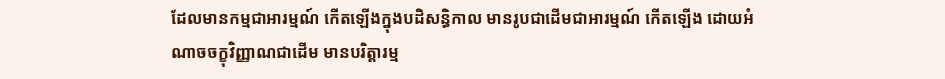ដែលមានកម្មជាអារម្មណ៍ កើតឡើងក្នុងបដិសន្ធិកាល មានរូបជាដើមជាអារម្មណ៍ កើតឡើង ដោយអំណាចចក្ខុវិញ្ញាណជាដើម មានបរិត្តារម្ម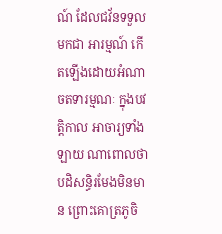ណ៍ ដែលជវ័នទទួលមកជា អារម្មណ៍ កើតឡើងដោយអំណាចតទារម្មណៈ ក្នុងបវត្តិកាល អាចារ្យទាំងឡាយ ណាពោលថា បដិសន្ធិរមែងមិនមាន ព្រោះគោត្រភូចិ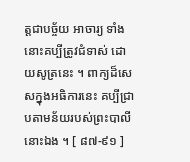ត្តជាបច្ច័យ អាចារ្យ ទាំងនោះគប្បីត្រូវជំទាស់ ដោយសូត្រនេះ ។ ពាក្យដ៏សេសក្នុងអធិការនេះ គប្បីជ្រាបតាមន័យរបស់ព្រះបាលីនោះឯង ។ [ ៨៧-៩១ ]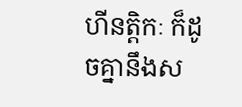ហីនត្តិកៈ ក៏ដូចគ្នានឹងស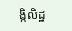ង្កិលិដ្ឋ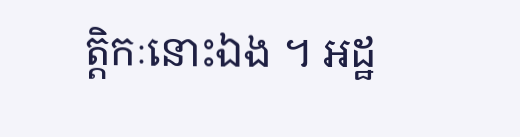ត្តិកៈនោះឯង ។ អដ្ឋ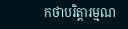កថាបរិត្តារម្មណ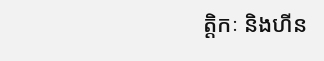ត្តិកៈ និងហីន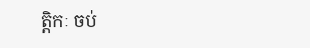ត្តិកៈ ចប់